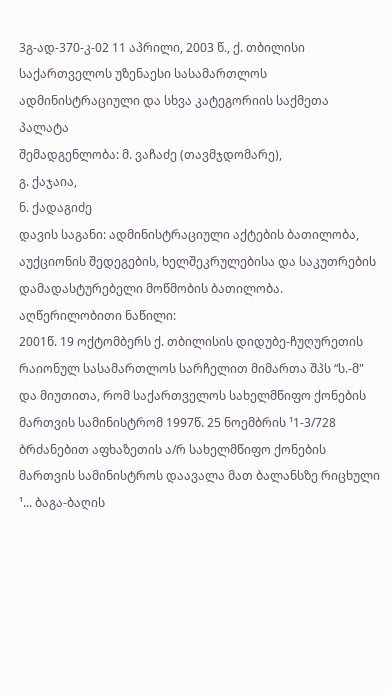3გ-ად-370-კ-02 11 აპრილი, 2003 წ., ქ. თბილისი
საქართველოს უზენაესი სასამართლოს ადმინისტრაციული და სხვა კატეგორიის საქმეთა პალატა
შემადგენლობა: მ. ვაჩაძე (თავმჯდომარე),
გ. ქაჯაია,
ნ. ქადაგიძე
დავის საგანი: ადმინისტრაციული აქტების ბათილობა, აუქციონის შედეგების, ხელშეკრულებისა და საკუთრების დამადასტურებელი მოწმობის ბათილობა.
აღწერილობითი ნაწილი:
2001წ. 19 ოქტომბერს ქ. თბილისის დიდუბე-ჩუღურეთის რაიონულ სასამართლოს სარჩელით მიმართა შპს “ს.-მ" და მიუთითა, რომ საქართველოს სახელმწიფო ქონების მართვის სამინისტრომ 1997წ. 25 ნოემბრის ¹1-3/728 ბრძანებით აფხაზეთის ა/რ სახელმწიფო ქონების მართვის სამინისტროს დაავალა მათ ბალანსზე რიცხული ¹... ბაგა-ბაღის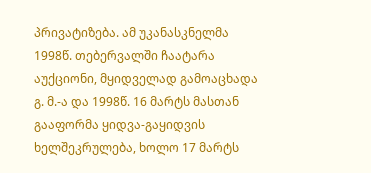პრივატიზება. ამ უკანასკნელმა 1998წ. თებერვალში ჩაატარა აუქციონი, მყიდველად გამოაცხადა გ. მ.-ა და 1998წ. 16 მარტს მასთან გააფორმა ყიდვა-გაყიდვის ხელშეკრულება, ხოლო 17 მარტს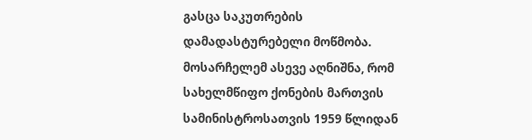გასცა საკუთრების დამადასტურებელი მოწმობა. მოსარჩელემ ასევე აღნიშნა, რომ სახელმწიფო ქონების მართვის სამინისტროსათვის 1959 წლიდან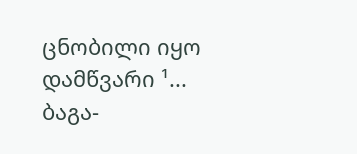ცნობილი იყო დამწვარი ¹... ბაგა-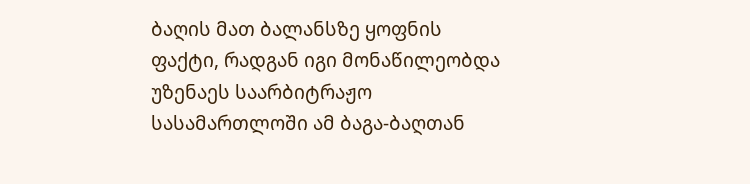ბაღის მათ ბალანსზე ყოფნის ფაქტი, რადგან იგი მონაწილეობდა უზენაეს საარბიტრაჟო სასამართლოში ამ ბაგა-ბაღთან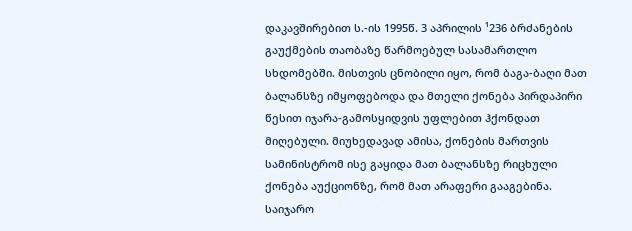დაკავშირებით ს.-ის 1995წ. 3 აპრილის ¹236 ბრძანების გაუქმების თაობაზე წარმოებულ სასამართლო სხდომებში. მისთვის ცნობილი იყო, რომ ბაგა-ბაღი მათ ბალანსზე იმყოფებოდა და მთელი ქონება პირდაპირი წესით იჯარა-გამოსყიდვის უფლებით ჰქონდათ მიღებული. მიუხედავად ამისა, ქონების მართვის სამინისტრომ ისე გაყიდა მათ ბალანსზე რიცხული ქონება აუქციონზე, რომ მათ არაფერი გააგებინა. საიჯარო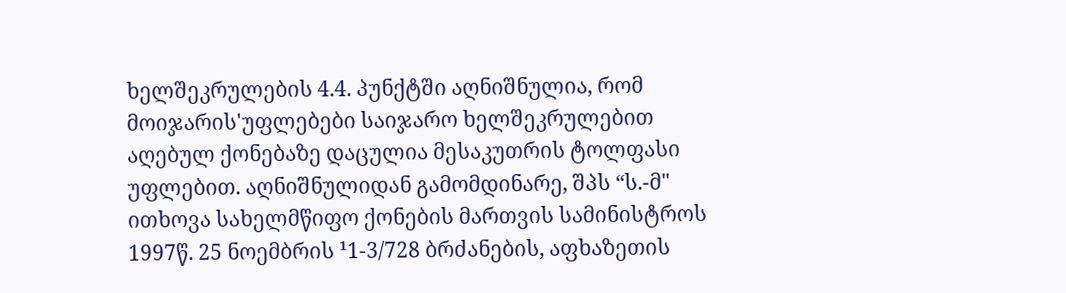ხელშეკრულების 4.4. პუნქტში აღნიშნულია, რომ მოიჯარის'უფლებები საიჯარო ხელშეკრულებით აღებულ ქონებაზე დაცულია მესაკუთრის ტოლფასი უფლებით. აღნიშნულიდან გამომდინარე, შპს “ს.-მ" ითხოვა სახელმწიფო ქონების მართვის სამინისტროს 1997წ. 25 ნოემბრის ¹1-3/728 ბრძანების, აფხაზეთის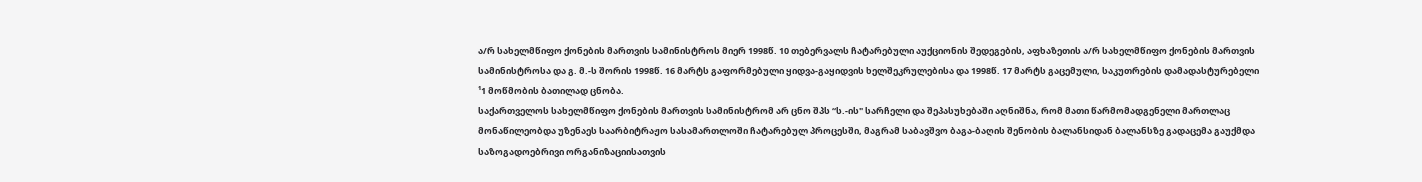ა/რ სახელმწიფო ქონების მართვის სამინისტროს მიერ 1998წ. 10 თებერვალს ჩატარებული აუქციონის შედეგების, აფხაზეთის ა/რ სახელმწიფო ქონების მართვის სამინისტროსა და გ. მ.-ს შორის 1998წ. 16 მარტს გაფორმებული ყიდვა-გაყიდვის ხელშეკრულებისა და 1998წ. 17 მარტს გაცემული, საკუთრების დამადასტურებელი ¹1 მოწმობის ბათილად ცნობა.
საქართველოს სახელმწიფო ქონების მართვის სამინისტრომ არ ცნო შპს “ს.-ის" სარჩელი და შეპასუხებაში აღნიშნა, რომ მათი წარმომადგენელი მართლაც მონაწილეობდა უზენაეს საარბიტრაჟო სასამართლოში ჩატარებულ პროცესში, მაგრამ საბავშვო ბაგა-ბაღის შენობის ბალანსიდან ბალანსზე გადაცემა გაუქმდა საზოგადოებრივი ორგანიზაციისათვის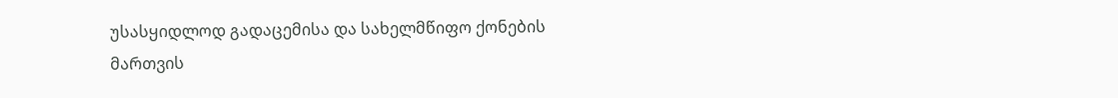უსასყიდლოდ გადაცემისა და სახელმწიფო ქონების მართვის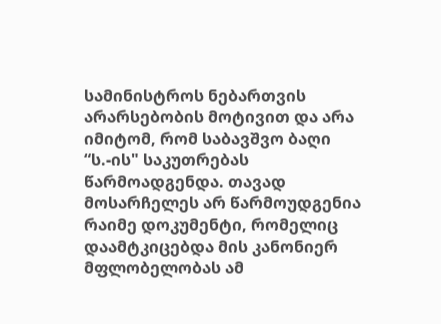სამინისტროს ნებართვის არარსებობის მოტივით და არა იმიტომ, რომ საბავშვო ბაღი “ს.-ის" საკუთრებას წარმოადგენდა. თავად მოსარჩელეს არ წარმოუდგენია რაიმე დოკუმენტი, რომელიც დაამტკიცებდა მის კანონიერ მფლობელობას ამ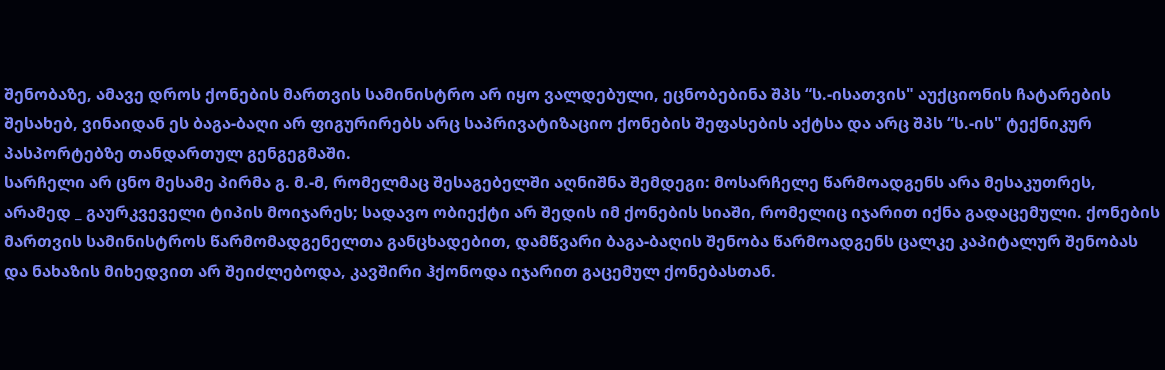შენობაზე, ამავე დროს ქონების მართვის სამინისტრო არ იყო ვალდებული, ეცნობებინა შპს “ს.-ისათვის" აუქციონის ჩატარების შესახებ, ვინაიდან ეს ბაგა-ბაღი არ ფიგურირებს არც საპრივატიზაციო ქონების შეფასების აქტსა და არც შპს “ს.-ის" ტექნიკურ პასპორტებზე თანდართულ გენგეგმაში.
სარჩელი არ ცნო მესამე პირმა გ. მ.-მ, რომელმაც შესაგებელში აღნიშნა შემდეგი: მოსარჩელე წარმოადგენს არა მესაკუთრეს, არამედ _ გაურკვეველი ტიპის მოიჯარეს; სადავო ობიექტი არ შედის იმ ქონების სიაში, რომელიც იჯარით იქნა გადაცემული. ქონების მართვის სამინისტროს წარმომადგენელთა განცხადებით, დამწვარი ბაგა-ბაღის შენობა წარმოადგენს ცალკე კაპიტალურ შენობას და ნახაზის მიხედვით არ შეიძლებოდა, კავშირი ჰქონოდა იჯარით გაცემულ ქონებასთან.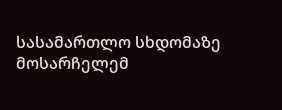სასამართლო სხდომაზე მოსარჩელემ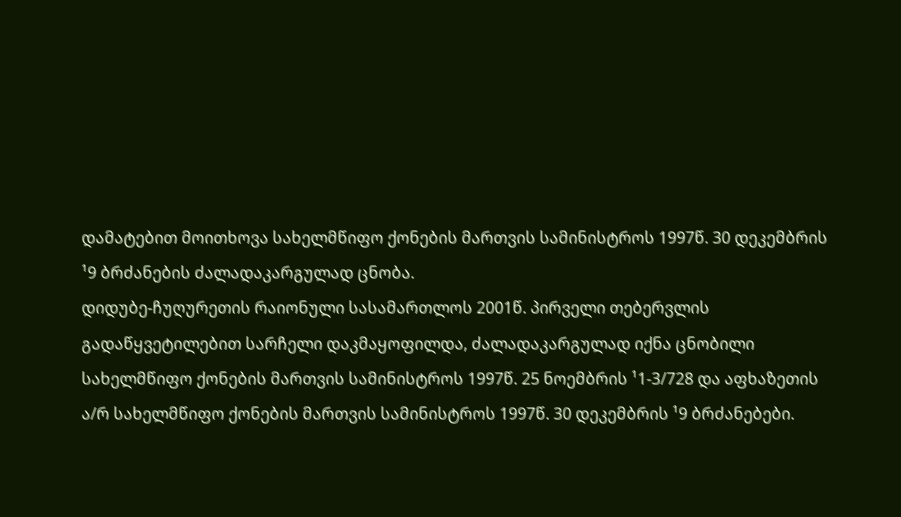დამატებით მოითხოვა სახელმწიფო ქონების მართვის სამინისტროს 1997წ. 30 დეკემბრის ¹9 ბრძანების ძალადაკარგულად ცნობა.
დიდუბე-ჩუღურეთის რაიონული სასამართლოს 2001წ. პირველი თებერვლის გადაწყვეტილებით სარჩელი დაკმაყოფილდა, ძალადაკარგულად იქნა ცნობილი სახელმწიფო ქონების მართვის სამინისტროს 1997წ. 25 ნოემბრის ¹1-3/728 და აფხაზეთის ა/რ სახელმწიფო ქონების მართვის სამინისტროს 1997წ. 30 დეკემბრის ¹9 ბრძანებები.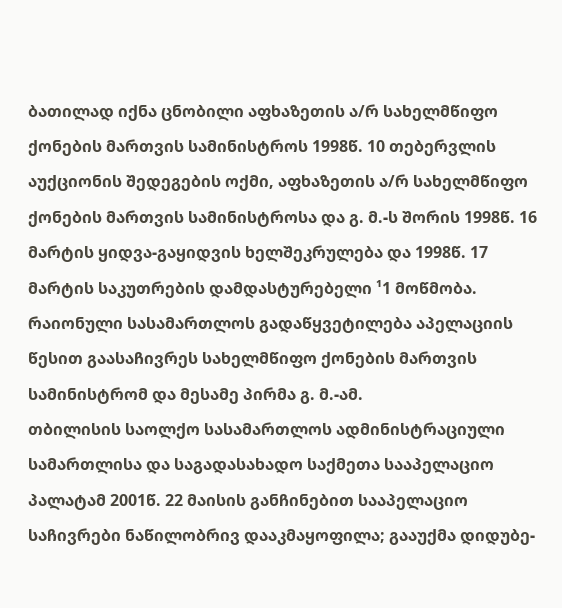ბათილად იქნა ცნობილი აფხაზეთის ა/რ სახელმწიფო ქონების მართვის სამინისტროს 1998წ. 10 თებერვლის აუქციონის შედეგების ოქმი, აფხაზეთის ა/რ სახელმწიფო ქონების მართვის სამინისტროსა და გ. მ.-ს შორის 1998წ. 16 მარტის ყიდვა-გაყიდვის ხელშეკრულება და 1998წ. 17 მარტის საკუთრების დამდასტურებელი ¹1 მოწმობა.
რაიონული სასამართლოს გადაწყვეტილება აპელაციის წესით გაასაჩივრეს სახელმწიფო ქონების მართვის სამინისტრომ და მესამე პირმა გ. მ.-ამ.
თბილისის საოლქო სასამართლოს ადმინისტრაციული სამართლისა და საგადასახადო საქმეთა სააპელაციო პალატამ 2001წ. 22 მაისის განჩინებით სააპელაციო საჩივრები ნაწილობრივ დააკმაყოფილა; გააუქმა დიდუბე-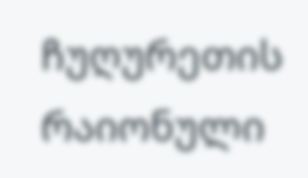ჩუღურეთის რაიონული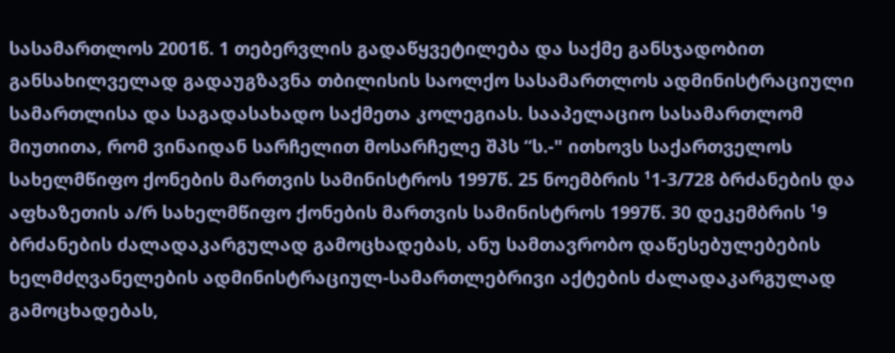სასამართლოს 2001წ. 1 თებერვლის გადაწყვეტილება და საქმე განსჯადობით განსახილველად გადაუგზავნა თბილისის საოლქო სასამართლოს ადმინისტრაციული სამართლისა და საგადასახადო საქმეთა კოლეგიას. სააპელაციო სასამართლომ მიუთითა, რომ ვინაიდან სარჩელით მოსარჩელე შპს “ს.-" ითხოვს საქართველოს სახელმწიფო ქონების მართვის სამინისტროს 1997წ. 25 ნოემბრის ¹1-3/728 ბრძანების და აფხაზეთის ა/რ სახელმწიფო ქონების მართვის სამინისტროს 1997წ. 30 დეკემბრის ¹9 ბრძანების ძალადაკარგულად გამოცხადებას, ანუ სამთავრობო დაწესებულებების ხელმძღვანელების ადმინისტრაციულ-სამართლებრივი აქტების ძალადაკარგულად გამოცხადებას,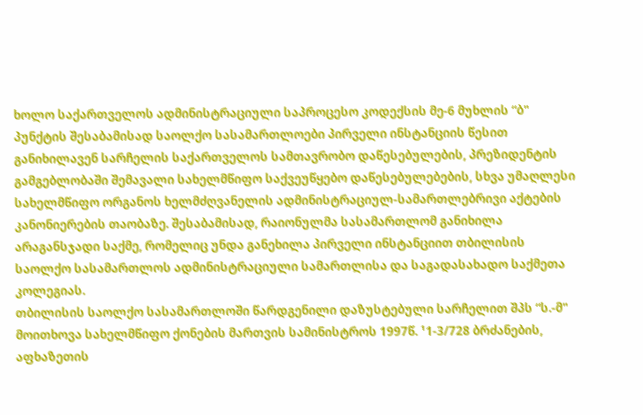ხოლო საქართველოს ადმინისტრაციული საპროცესო კოდექსის მე-6 მუხლის “ბ" პუნქტის შესაბამისად საოლქო სასამართლოები პირველი ინსტანციის წესით განიხილავენ სარჩელის საქართველოს სამთავრობო დაწესებულების, პრეზიდენტის გამგებლობაში შემავალი სახელმწიფო საქვეუწყებო დაწესებულებების, სხვა უმაღლესი სახელმწიფო ორგანოს ხელმძღვანელის ადმინისტრაციულ-სამართლებრივი აქტების კანონიერების თაობაზე. შესაბამისად, რაიონულმა სასამართლომ განიხილა არაგანსჯადი საქმე, რომელიც უნდა განეხილა პირველი ინსტანციით თბილისის საოლქო სასამართლოს ადმინისტრაციული სამართლისა და საგადასახადო საქმეთა კოლეგიას.
თბილისის საოლქო სასამართლოში წარდგენილი დაზუსტებული სარჩელით შპს “ს.-მ" მოითხოვა სახელმწიფო ქონების მართვის სამინისტროს 1997წ. ¹1-3/728 ბრძანების, აფხაზეთის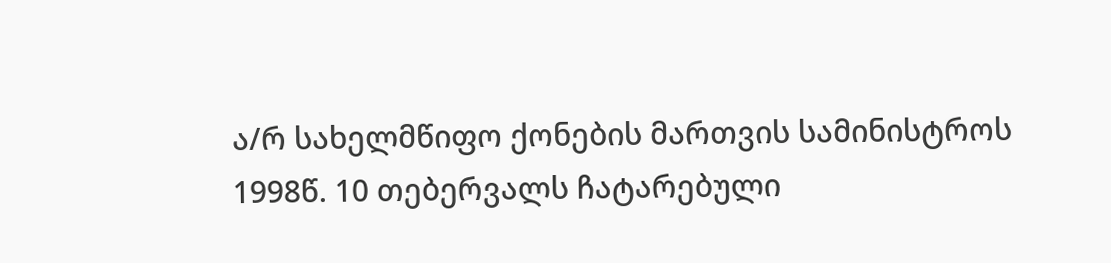ა/რ სახელმწიფო ქონების მართვის სამინისტროს 1998წ. 10 თებერვალს ჩატარებული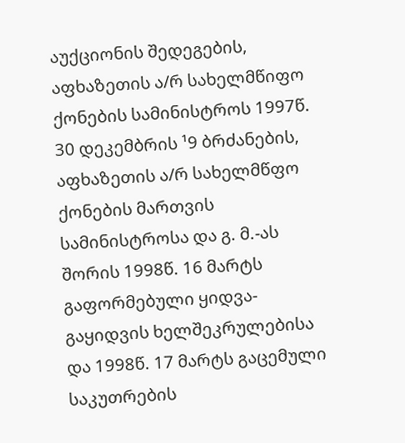აუქციონის შედეგების, აფხაზეთის ა/რ სახელმწიფო ქონების სამინისტროს 1997წ. 30 დეკემბრის ¹9 ბრძანების, აფხაზეთის ა/რ სახელმწფო ქონების მართვის სამინისტროსა და გ. მ.-ას შორის 1998წ. 16 მარტს გაფორმებული ყიდვა-გაყიდვის ხელშეკრულებისა და 1998წ. 17 მარტს გაცემული საკუთრების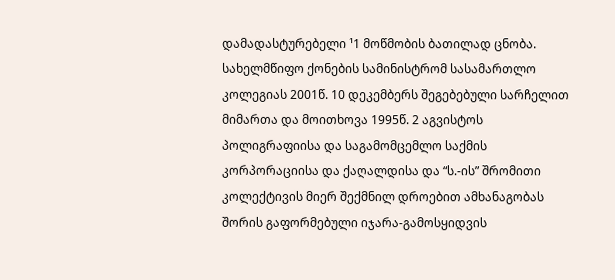დამადასტურებელი ¹1 მოწმობის ბათილად ცნობა.
სახელმწიფო ქონების სამინისტრომ სასამართლო კოლეგიას 2001წ. 10 დეკემბერს შეგებებული სარჩელით მიმართა და მოითხოვა 1995წ. 2 აგვისტოს პოლიგრაფიისა და საგამომცემლო საქმის კორპორაციისა და ქაღალდისა და “ს.-ის” შრომითი კოლექტივის მიერ შექმნილ დროებით ამხანაგობას შორის გაფორმებული იჯარა-გამოსყიდვის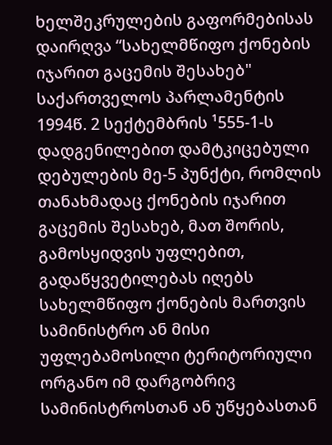ხელშეკრულების გაფორმებისას დაირღვა “სახელმწიფო ქონების იჯარით გაცემის შესახებ" საქართველოს პარლამენტის 1994წ. 2 სექტემბრის ¹555-1-ს დადგენილებით დამტკიცებული დებულების მე-5 პუნქტი, რომლის თანახმადაც ქონების იჯარით გაცემის შესახებ, მათ შორის, გამოსყიდვის უფლებით, გადაწყვეტილებას იღებს სახელმწიფო ქონების მართვის სამინისტრო ან მისი უფლებამოსილი ტერიტორიული ორგანო იმ დარგობრივ სამინისტროსთან ან უწყებასთან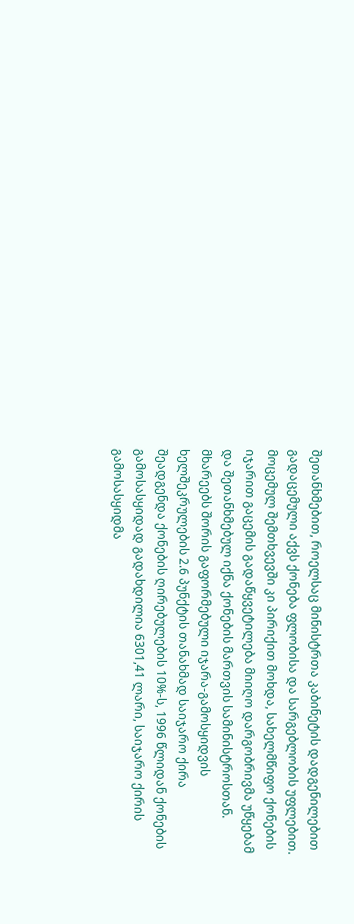შეთანხმებით, როელსაც მინისტრთა კაბინეტის დადგენილებით გადაცემული აქვს ქონება ფლობისა და სარგებლობის უფლებით. მოცემულ შემთხვევში კი პირიქით მოხდა, სახელმწიფო ქონების იჯარით გაცემის გადაწყვეტილება მიიღო დარგობრივმა უწყებამ და შეთანხმებულ იქნა ქონების მართვის სამინისტროსთან. მხარეებს შორის გაფორმებული იჯარა-გამოსყიდვის ხელშეკრულების 2.6 პუნქტის თანახმად საიჯარო ქირა შეადგენდა ქონების ღირებულების 10%-ს, 1996 წლიდან ქონების გამოსასყიდად გადახდილია 6301,41 ლარი, საიჯარო ქირის გამოსასყიდმა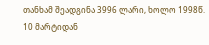თანხამ შეადგინა 3996 ლარი, ხოლო 1998წ. 10 მარტიდან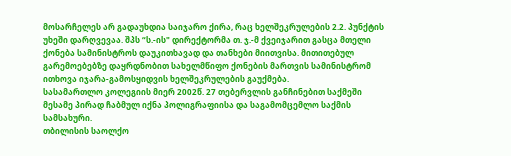მოსარჩელეს არ გადაუხდია საიჯარო ქირა, რაც ხელშეკრულების 2.2. პუნქტის უხეში დარღვევაა. შპს “ს.-ის" დირექტორმა თ. ჯ.-მ ქვეიჯარით გასცა მთელი ქონება სამინისტროს დაუკითხავად და თანხები მიითვისა. მითითებულ გარემოებებზე დაყრდნობით სახელმწიფო ქონების მართვის სამინისტრომ ითხოვა იჯარა-გამოსყიდვის ხელშეკრულების გაუქმება.
სასამართლო კოლეგიის მიერ 2002წ. 27 თებერვლის განჩინებით საქმეში მესამე პირად ჩაბმულ იქნა პოლიგრაფიისა და საგამომცემლო საქმის სამსახური.
თბილისის საოლქო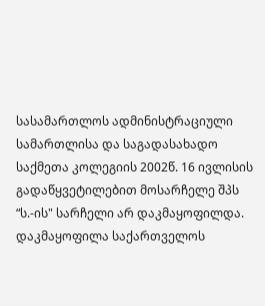სასამართლოს ადმინისტრაციული სამართლისა და საგადასახადო საქმეთა კოლეგიის 2002წ. 16 ივლისის გადაწყვეტილებით მოსარჩელე შპს “ს.-ის" სარჩელი არ დაკმაყოფილდა. დაკმაყოფილა საქართველოს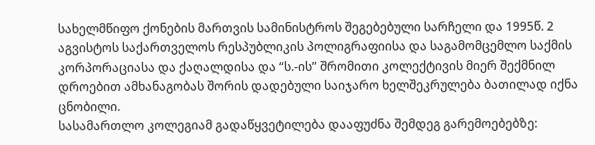სახელმწიფო ქონების მართვის სამინისტროს შეგებებული სარჩელი და 1995წ. 2 აგვისტოს საქართველოს რესპუბლიკის პოლიგრაფიისა და საგამომცემლო საქმის კორპორაციასა და ქაღალდისა და “ს.-ის” შრომითი კოლექტივის მიერ შექმნილ დროებით ამხანაგობას შორის დადებული საიჯარო ხელშეკრულება ბათილად იქნა ცნობილი.
სასამართლო კოლეგიამ გადაწყვეტილება დააფუძნა შემდეგ გარემოებებზე: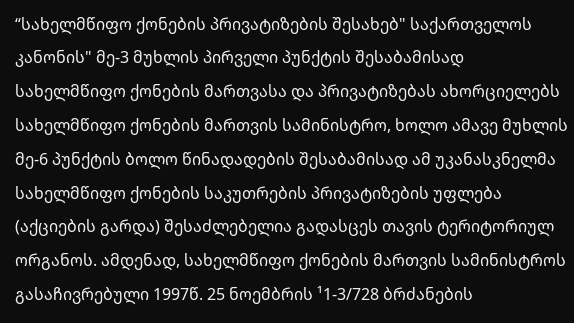“სახელმწიფო ქონების პრივატიზების შესახებ" საქართველოს კანონის" მე-3 მუხლის პირველი პუნქტის შესაბამისად სახელმწიფო ქონების მართვასა და პრივატიზებას ახორციელებს სახელმწიფო ქონების მართვის სამინისტრო, ხოლო ამავე მუხლის მე-6 პუნქტის ბოლო წინადადების შესაბამისად ამ უკანასკნელმა სახელმწიფო ქონების საკუთრების პრივატიზების უფლება (აქციების გარდა) შესაძლებელია გადასცეს თავის ტერიტორიულ ორგანოს. ამდენად, სახელმწიფო ქონების მართვის სამინისტროს გასაჩივრებული 1997წ. 25 ნოემბრის ¹1-3/728 ბრძანების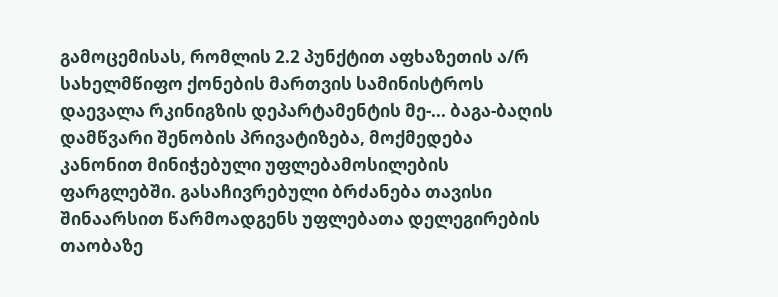გამოცემისას, რომლის 2.2 პუნქტით აფხაზეთის ა/რ სახელმწიფო ქონების მართვის სამინისტროს დაევალა რკინიგზის დეპარტამენტის მე-... ბაგა-ბაღის დამწვარი შენობის პრივატიზება, მოქმედება კანონით მინიჭებული უფლებამოსილების ფარგლებში. გასაჩივრებული ბრძანება თავისი შინაარსით წარმოადგენს უფლებათა დელეგირების თაობაზე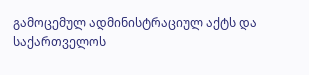გამოცემულ ადმინისტრაციულ აქტს და საქართველოს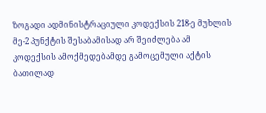ზოგადი ადმინისტრაციული კოდექსის 218-ე მუხლის მე-2 პუნქტის შესაბამისად არ შეიძლება ამ კოდექსის ამოქმედებამდე გამოცემული აქტის ბათილად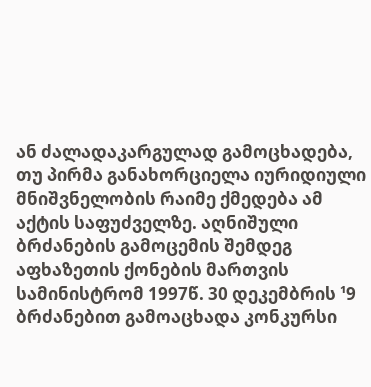ან ძალადაკარგულად გამოცხადება, თუ პირმა განახორციელა იურიდიული მნიშვნელობის რაიმე ქმედება ამ აქტის საფუძველზე. აღნიშული ბრძანების გამოცემის შემდეგ აფხაზეთის ქონების მართვის სამინისტრომ 1997წ. 30 დეკემბრის ¹9 ბრძანებით გამოაცხადა კონკურსი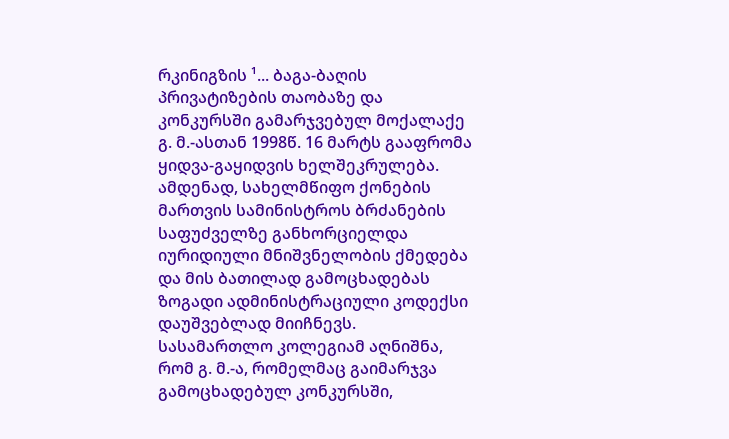რკინიგზის ¹... ბაგა-ბაღის პრივატიზების თაობაზე და კონკურსში გამარჯვებულ მოქალაქე გ. მ.-ასთან 1998წ. 16 მარტს გააფრომა ყიდვა-გაყიდვის ხელშეკრულება. ამდენად, სახელმწიფო ქონების მართვის სამინისტროს ბრძანების საფუძველზე განხორციელდა იურიდიული მნიშვნელობის ქმედება და მის ბათილად გამოცხადებას ზოგადი ადმინისტრაციული კოდექსი დაუშვებლად მიიჩნევს.
სასამართლო კოლეგიამ აღნიშნა, რომ გ. მ.-ა, რომელმაც გაიმარჯვა გამოცხადებულ კონკურსში,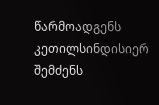წარმოადგენს კეთილსინდისიერ შემძენს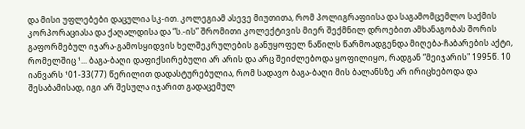და მისი უფლებები დაცულია სკ-ით. კოლეგიამ ასევე მიუთითა, რომ პოლიგრაფიისა და საგამომცემლო საქმის კორპორაციასა და ქაღალდისა და “ს.-ის” შრომითი კოლექტივის მიერ შექმნილ დროებით ამხანაგობას შორის გაფორმებულ იჯარა-გამოსყიდვის ხელშეკრულების განუყოფელ ნაწილს წარმოადგენდა მიღება-ჩაბარების აქტი, რომელშიც ¹... ბაგა-ბაღი დაფიქსირებული არ არის და არც შეიძლებოდა ყოფილიყო, რადგან “მეიჯარის" 1995წ. 10 იანვარს ¹01-33(77) წერილით დადასტურებულია, რომ სადავო ბაგა-ბაღი მის ბალანსზე არ ირიცხებოდა და შესაბამისად, იგი არ შესულა იჯარით გადაცემულ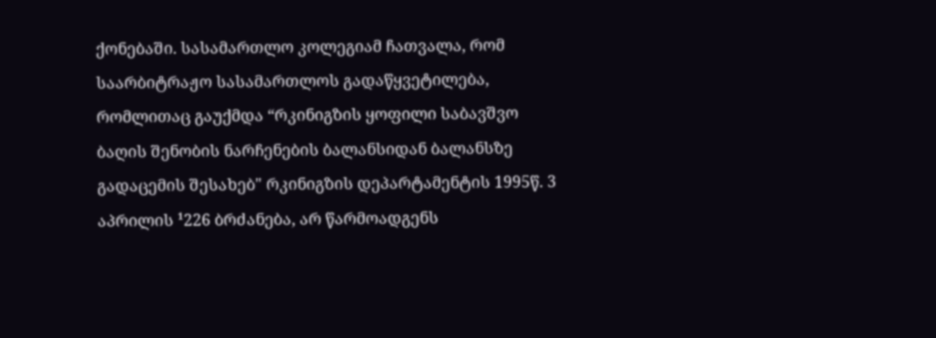ქონებაში. სასამართლო კოლეგიამ ჩათვალა, რომ საარბიტრაჟო სასამართლოს გადაწყვეტილება, რომლითაც გაუქმდა “რკინიგზის ყოფილი საბავშვო ბაღის შენობის ნარჩენების ბალანსიდან ბალანსზე გადაცემის შესახებ" რკინიგზის დეპარტამენტის 1995წ. 3 აპრილის ¹226 ბრძანება, არ წარმოადგენს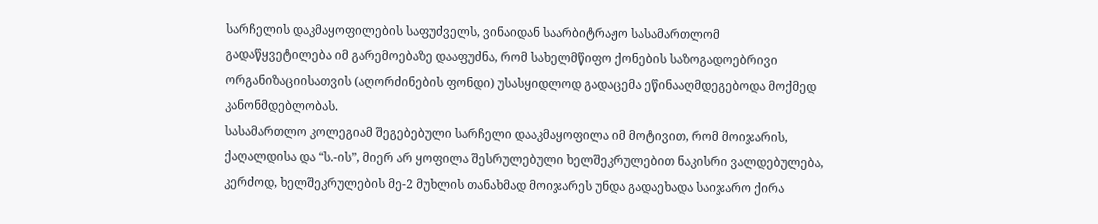სარჩელის დაკმაყოფილების საფუძველს, ვინაიდან საარბიტრაჟო სასამართლომ გადაწყვეტილება იმ გარემოებაზე დააფუძნა, რომ სახელმწიფო ქონების საზოგადოებრივი ორგანიზაციისათვის (აღორძინების ფონდი) უსასყიდლოდ გადაცემა ეწინააღმდეგებოდა მოქმედ კანონმდებლობას.
სასამართლო კოლეგიამ შეგებებული სარჩელი დააკმაყოფილა იმ მოტივით, რომ მოიჯარის, ქაღალდისა და “ს.-ის”, მიერ არ ყოფილა შესრულებული ხელშეკრულებით ნაკისრი ვალდებულება, კერძოდ, ხელშეკრულების მე-2 მუხლის თანახმად მოიჯარეს უნდა გადაეხადა საიჯარო ქირა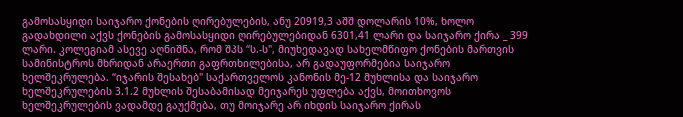გამოსასყიდი საიჯარო ქონების ღირებულების, ანუ 20919,3 აშშ დოლარის 10%, ხოლო გადახდილი აქვს ქონების გამოსასყიდი ღირებულებიდან 6301,41 ლარი და საიჯარო ქირა _ 399 ლარი. კოლეგიამ ასევე აღნიშნა, რომ შპს “ს.-ს", მიუხედავად სახელმწიფო ქონების მართვის სამინისტროს მხრიდან არაერთი გაფრთხილებისა, არ გადაუფორმებია საიჯარო ხელშეკრულება. “იჯარის შესახებ" საქართველოს კანონის მე-12 მუხლისა და საიჯარო ხელშეკრულების 3.1.2 მუხლის შესაბამისად მეიჯარეს უფლება აქვს, მოითხოვოს ხელშეკრულების ვადამდე გაუქმება, თუ მოიჯარე არ იხდის საიჯარო ქირას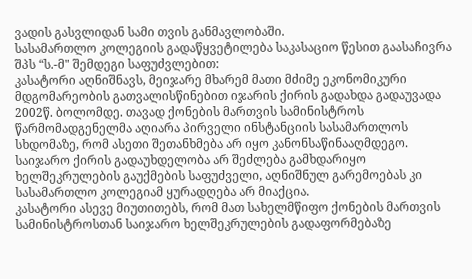ვადის გასვლიდან სამი თვის განმავლობაში.
სასამართლო კოლეგიის გადაწყვეტილება საკასაციო წესით გაასაჩივრა შპს “ს.-მ" შემდეგი საფუძვლებით:
კასატორი აღნიშნავს, მეიჯარე მხარემ მათი მძიმე ეკონომიკური მდგომარეობის გათვალისწინებით იჯარის ქირის გადახდა გადაუვადა 2002წ. ბოლომდე. თავად ქონების მართვის სამინისტროს წარმომადგენელმა აღიარა პირველი ინსტანციის სასამართლოს სხდომაზე, რომ ასეთი შეთანხმება არ იყო კანონსაწინააღმდეგო. საიჯარო ქირის გადაუხდელობა არ შეძლება გამხდარიყო ხელშეკრულების გაუქმების საფუძველი, აღნიშნულ გარემოებას კი სასამართლო კოლეგიამ ყურადღება არ მიაქცია.
კასატორი ასევე მიუთითებს, რომ მათ სახელმწიფო ქონების მართვის სამინისტროსთან საიჯარო ხელშეკრულების გადაფორმებაზე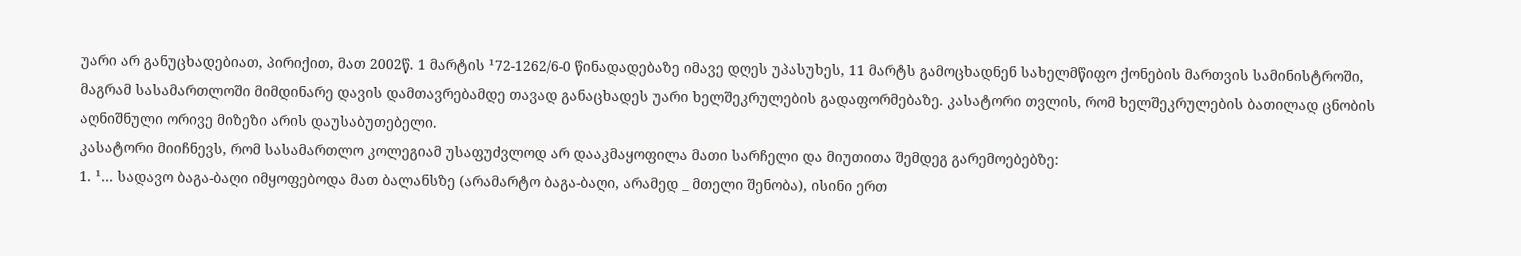უარი არ განუცხადებიათ, პირიქით, მათ 2002წ. 1 მარტის ¹72-1262/6-0 წინადადებაზე იმავე დღეს უპასუხეს, 11 მარტს გამოცხადნენ სახელმწიფო ქონების მართვის სამინისტროში, მაგრამ სასამართლოში მიმდინარე დავის დამთავრებამდე თავად განაცხადეს უარი ხელშეკრულების გადაფორმებაზე. კასატორი თვლის, რომ ხელშეკრულების ბათილად ცნობის აღნიშნული ორივე მიზეზი არის დაუსაბუთებელი.
კასატორი მიიჩნევს, რომ სასამართლო კოლეგიამ უსაფუძვლოდ არ დააკმაყოფილა მათი სარჩელი და მიუთითა შემდეგ გარემოებებზე:
1. ¹... სადავო ბაგა-ბაღი იმყოფებოდა მათ ბალანსზე (არამარტო ბაგა-ბაღი, არამედ _ მთელი შენობა), ისინი ერთ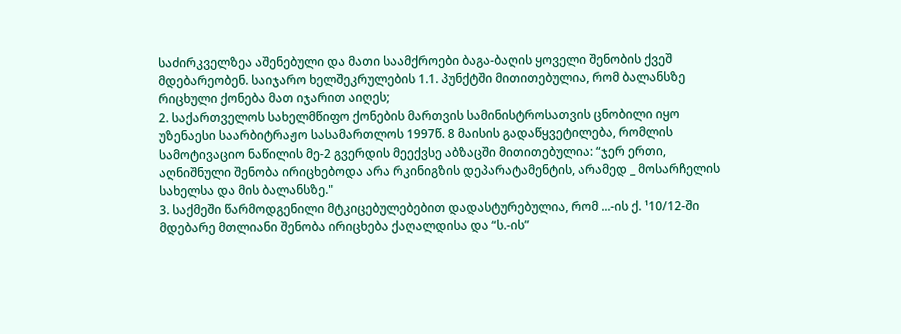საძირკველზეა აშენებული და მათი საამქროები ბაგა-ბაღის ყოველი შენობის ქვეშ მდებარეობენ. საიჯარო ხელშეკრულების 1.1. პუნქტში მითითებულია, რომ ბალანსზე რიცხული ქონება მათ იჯარით აიღეს;
2. საქართველოს სახელმწიფო ქონების მართვის სამინისტროსათვის ცნობილი იყო უზენაესი საარბიტრაჟო სასამართლოს 1997წ. 8 მაისის გადაწყვეტილება, რომლის სამოტივაციო ნაწილის მე-2 გვერდის მეექვსე აბზაცში მითითებულია: “ჯერ ერთი, აღნიშნული შენობა ირიცხებოდა არა რკინიგზის დეპარატამენტის, არამედ _ მოსარჩელის სახელსა და მის ბალანსზე."
3. საქმეში წარმოდგენილი მტკიცებულებებით დადასტურებულია, რომ ...-ის ქ. ¹10/12-ში მდებარე მთლიანი შენობა ირიცხება ქაღალდისა და “ს.-ის”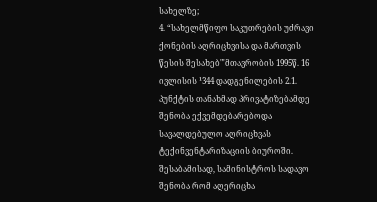სახელზე;
4. “სახელმწიფო საკუთრების უძრავი ქონების აღრიცხვისა და მართვის წესის შესახებ"'მთავრობის 1995წ. 16 ივლისის ¹344 დადგენილების 2.1. პუნქტის თანახმად პრივატიზებამდე შენობა ექვემდებარებოდა სავალდებულო აღრიცხვას ტექინვენტარიზაციის ბიუროში. შესაბამისად, სამინისტროს სადავო შენობა რომ აღერიცხა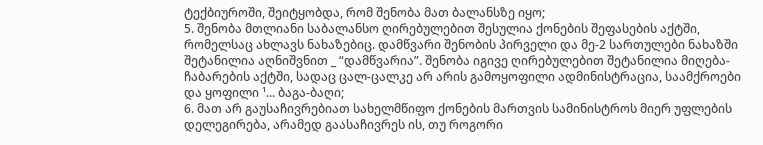ტექბიუროში, შეიტყობდა, რომ შენობა მათ ბალანსზე იყო;
5. შენობა მთლიანი საბალანსო ღირებულებით შესულია ქონების შეფასების აქტში, რომელსაც ახლავს ნახაზებიც. დამწვარი შენობის პირველი და მე-2 სართულები ნახაზში შეტანილია აღნიშვნით _ “დამწვარია”. შენობა იგივე ღირებულებით შეტანილია მიღება-ჩაბარების აქტში, სადაც ცალ-ცალკე არ არის გამოყოფილი ადმინისტრაცია, საამქროები და ყოფილი ¹... ბაგა-ბაღი;
6. მათ არ გაუსაჩივრებიათ სახელმწიფო ქონების მართვის სამინისტროს მიერ უფლების დელეგირება, არამედ გაასაჩივრეს ის, თუ როგორი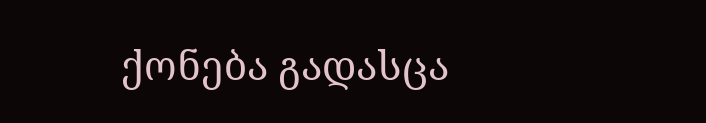ქონება გადასცა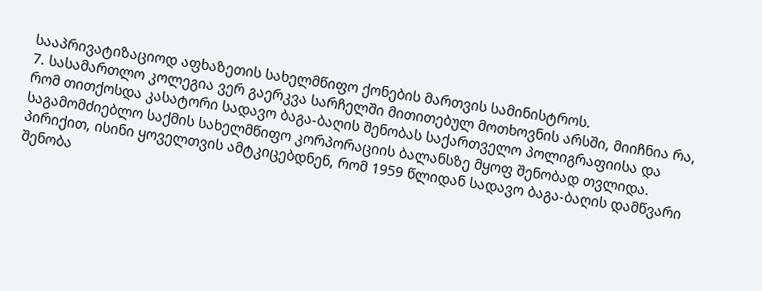სააპრივატიზაციოდ აფხაზეთის სახელმწიფო ქონების მართვის სამინისტროს.
7. სასამართლო კოლეგია ვერ გაერკვა სარჩელში მითითებულ მოთხოვნის არსში, მიიჩნია რა, რომ თითქოსდა კასატორი სადავო ბაგა-ბაღის შენობას საქართველო პოლიგრაფიისა და საგამომძიებლო საქმის სახელმწიფო კორპორაციის ბალანსზე მყოფ შენობად თვლიდა. პირიქით, ისინი ყოველთვის ამტკიცებდნენ, რომ 1959 წლიდან სადავო ბაგა-ბაღის დამწვარი შენობა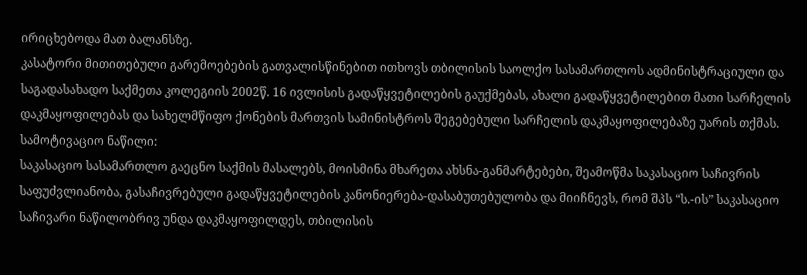ირიცხებოდა მათ ბალანსზე.
კასატორი მითითებული გარემოებების გათვალისწინებით ითხოვს თბილისის საოლქო სასამართლოს ადმინისტრაციული და საგადასახადო საქმეთა კოლეგიის 2002წ. 16 ივლისის გადაწყვეტილების გაუქმებას, ახალი გადაწყვეტილებით მათი სარჩელის დაკმაყოფილებას და სახელმწიფო ქონების მართვის სამინისტროს შეგებებული სარჩელის დაკმაყოფილებაზე უარის თქმას.
სამოტივაციო ნაწილი:
საკასაციო სასამართლო გაეცნო საქმის მასალებს, მოისმინა მხარეთა ახსნა-განმარტებები, შეამოწმა საკასაციო საჩივრის საფუძვლიანობა, გასაჩივრებული გადაწყვეტილების კანონიერება-დასაბუთებულობა და მიიჩნევს, რომ შპს “ს.-ის” საკასაციო საჩივარი ნაწილობრივ უნდა დაკმაყოფილდეს, თბილისის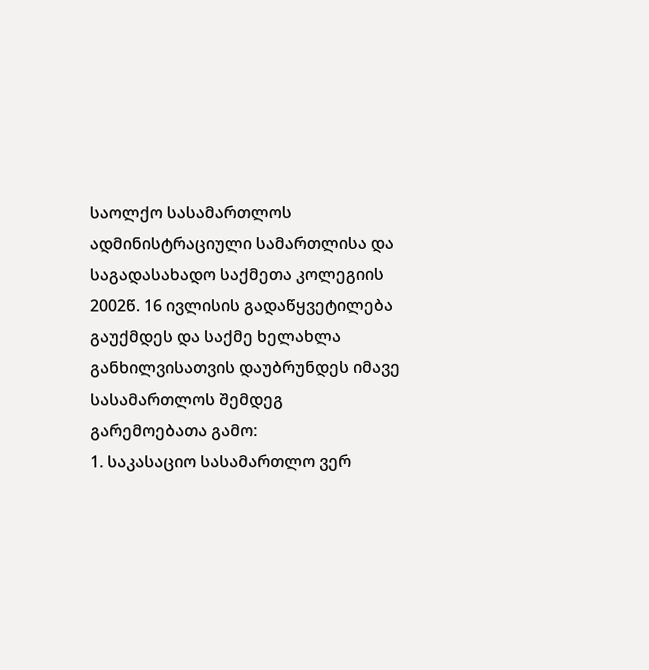საოლქო სასამართლოს ადმინისტრაციული სამართლისა და საგადასახადო საქმეთა კოლეგიის 2002წ. 16 ივლისის გადაწყვეტილება გაუქმდეს და საქმე ხელახლა განხილვისათვის დაუბრუნდეს იმავე სასამართლოს შემდეგ გარემოებათა გამო:
1. საკასაციო სასამართლო ვერ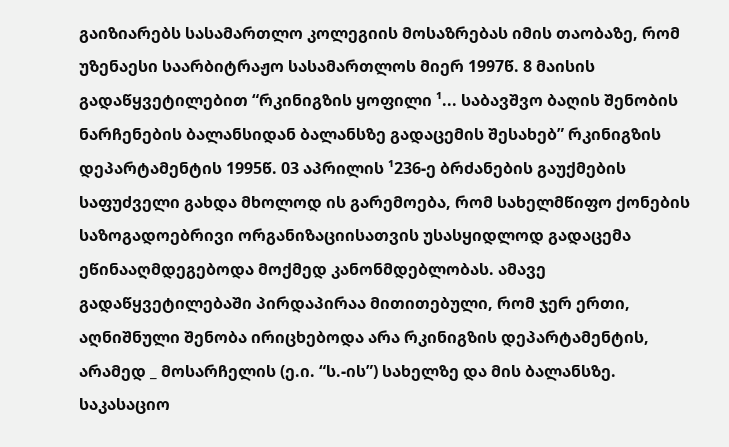გაიზიარებს სასამართლო კოლეგიის მოსაზრებას იმის თაობაზე, რომ უზენაესი საარბიტრაჟო სასამართლოს მიერ 1997წ. 8 მაისის გადაწყვეტილებით “რკინიგზის ყოფილი ¹... საბავშვო ბაღის შენობის ნარჩენების ბალანსიდან ბალანსზე გადაცემის შესახებ” რკინიგზის დეპარტამენტის 1995წ. 03 აპრილის ¹236-ე ბრძანების გაუქმების საფუძველი გახდა მხოლოდ ის გარემოება, რომ სახელმწიფო ქონების საზოგადოებრივი ორგანიზაციისათვის უსასყიდლოდ გადაცემა ეწინააღმდეგებოდა მოქმედ კანონმდებლობას. ამავე გადაწყვეტილებაში პირდაპირაა მითითებული, რომ ჯერ ერთი, აღნიშნული შენობა ირიცხებოდა არა რკინიგზის დეპარტამენტის, არამედ _ მოსარჩელის (ე.ი. “ს.-ის”) სახელზე და მის ბალანსზე.
საკასაციო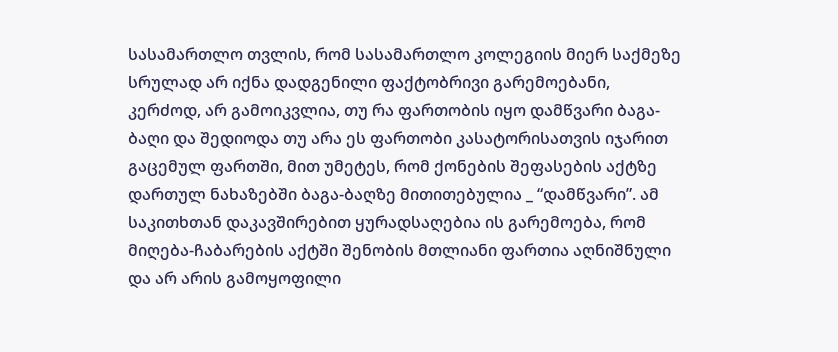სასამართლო თვლის, რომ სასამართლო კოლეგიის მიერ საქმეზე სრულად არ იქნა დადგენილი ფაქტობრივი გარემოებანი, კერძოდ, არ გამოიკვლია, თუ რა ფართობის იყო დამწვარი ბაგა-ბაღი და შედიოდა თუ არა ეს ფართობი კასატორისათვის იჯარით გაცემულ ფართში, მით უმეტეს, რომ ქონების შეფასების აქტზე დართულ ნახაზებში ბაგა-ბაღზე მითითებულია _ “დამწვარი”. ამ საკითხთან დაკავშირებით ყურადსაღებია ის გარემოება, რომ მიღება-ჩაბარების აქტში შენობის მთლიანი ფართია აღნიშნული და არ არის გამოყოფილი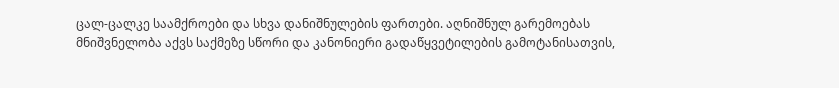ცალ-ცალკე საამქროები და სხვა დანიშნულების ფართები. აღნიშნულ გარემოებას მნიშვნელობა აქვს საქმეზე სწორი და კანონიერი გადაწყვეტილების გამოტანისათვის,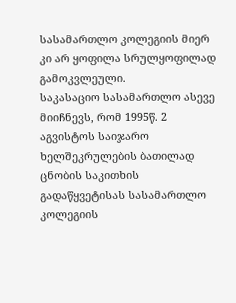სასამართლო კოლეგიის მიერ კი არ ყოფილა სრულყოფილად გამოკვლეული.
საკასაციო სასამართლო ასევე მიიჩნევს, რომ 1995წ. 2 აგვისტოს საიჯარო ხელშეკრულების ბათილად ცნობის საკითხის გადაწყვეტისას სასამართლო კოლეგიის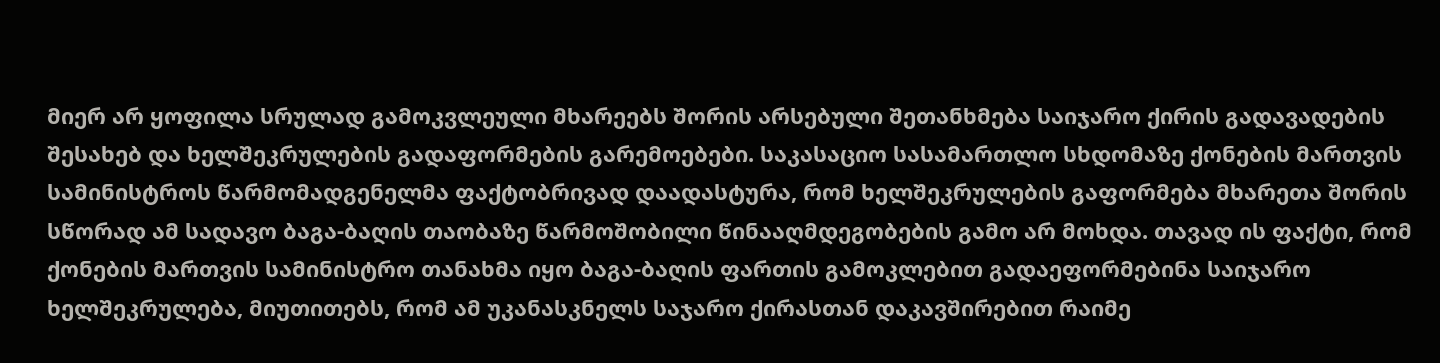მიერ არ ყოფილა სრულად გამოკვლეული მხარეებს შორის არსებული შეთანხმება საიჯარო ქირის გადავადების შესახებ და ხელშეკრულების გადაფორმების გარემოებები. საკასაციო სასამართლო სხდომაზე ქონების მართვის სამინისტროს წარმომადგენელმა ფაქტობრივად დაადასტურა, რომ ხელშეკრულების გაფორმება მხარეთა შორის სწორად ამ სადავო ბაგა-ბაღის თაობაზე წარმოშობილი წინააღმდეგობების გამო არ მოხდა. თავად ის ფაქტი, რომ ქონების მართვის სამინისტრო თანახმა იყო ბაგა-ბაღის ფართის გამოკლებით გადაეფორმებინა საიჯარო ხელშეკრულება, მიუთითებს, რომ ამ უკანასკნელს საჯარო ქირასთან დაკავშირებით რაიმე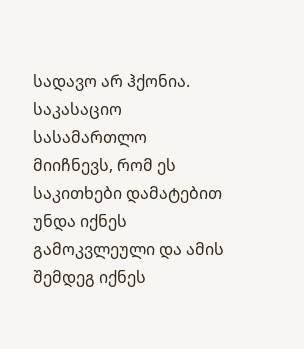სადავო არ ჰქონია. საკასაციო სასამართლო მიიჩნევს, რომ ეს საკითხები დამატებით უნდა იქნეს გამოკვლეული და ამის შემდეგ იქნეს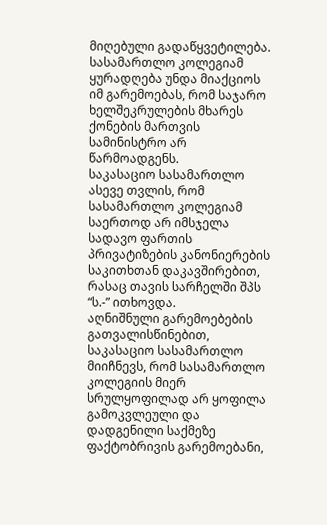მიღებული გადაწყვეტილება. სასამართლო კოლეგიამ ყურადღება უნდა მიაქციოს იმ გარემოებას, რომ საჯარო ხელშეკრულების მხარეს ქონების მართვის სამინისტრო არ წარმოადგენს.
საკასაციო სასამართლო ასევე თვლის, რომ სასამართლო კოლეგიამ საერთოდ არ იმსჯელა სადავო ფართის პრივატიზების კანონიერების საკითხთან დაკავშირებით, რასაც თავის სარჩელში შპს “ს.-” ითხოვდა.
აღნიშნული გარემოებების გათვალისწინებით, საკასაციო სასამართლო მიიჩნევს, რომ სასამართლო კოლეგიის მიერ სრულყოფილად არ ყოფილა გამოკვლეული და დადგენილი საქმეზე ფაქტობრივის გარემოებანი,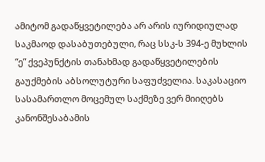ამიტომ გადაწყვეტილება არ არის იურიდიულად საკმაოდ დასაბუთებული, რაც სსკ-ს 394-ე მუხლის “ე” ქვეპუნქტის თანახმად გადაწყვეტილების გაუქმების აბსოლუტური საფუძველია. საკასაციო სასამართლო მოცემულ საქმეზე ვერ მიიღებს კანონშესაბამის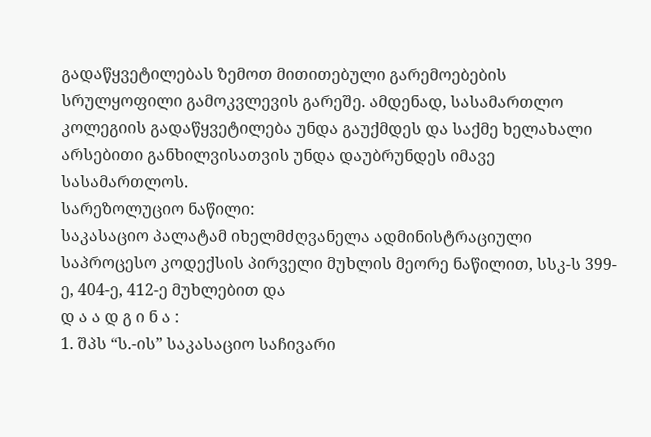გადაწყვეტილებას ზემოთ მითითებული გარემოებების
სრულყოფილი გამოკვლევის გარეშე. ამდენად, სასამართლო კოლეგიის გადაწყვეტილება უნდა გაუქმდეს და საქმე ხელახალი არსებითი განხილვისათვის უნდა დაუბრუნდეს იმავე სასამართლოს.
სარეზოლუციო ნაწილი:
საკასაციო პალატამ იხელმძღვანელა ადმინისტრაციული საპროცესო კოდექსის პირველი მუხლის მეორე ნაწილით, სსკ-ს 399-ე, 404-ე, 412-ე მუხლებით და
დ ა ა დ გ ი ნ ა :
1. შპს “ს.-ის” საკასაციო საჩივარი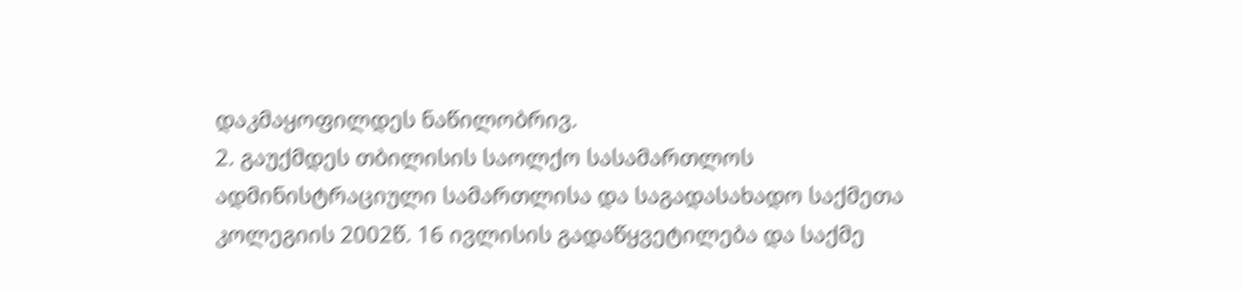დაკმაყოფილდეს ნაწილობრივ.
2. გაუქმდეს თბილისის საოლქო სასამართლოს ადმინისტრაციული სამართლისა და საგადასახადო საქმეთა კოლეგიის 2002წ. 16 ივლისის გადაწყვეტილება და საქმე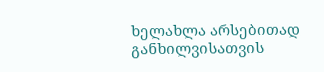ხელახლა არსებითად განხილვისათვის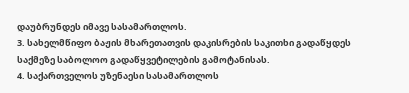დაუბრუნდეს იმავე სასამართლოს.
3. სახელმწიფო ბაჟის მხარეთათვის დაკისრების საკითხი გადაწყდეს საქმეზე საბოლოო გადაწყვეტილების გამოტანისას.
4. საქართველოს უზენაესი სასამართლოს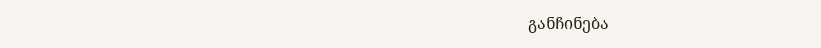განჩინება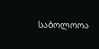საბოლოოა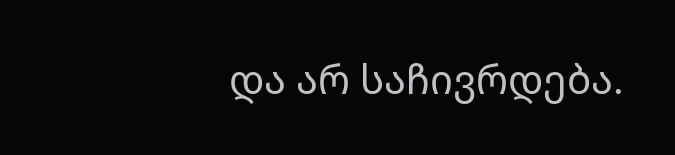და არ საჩივრდება.